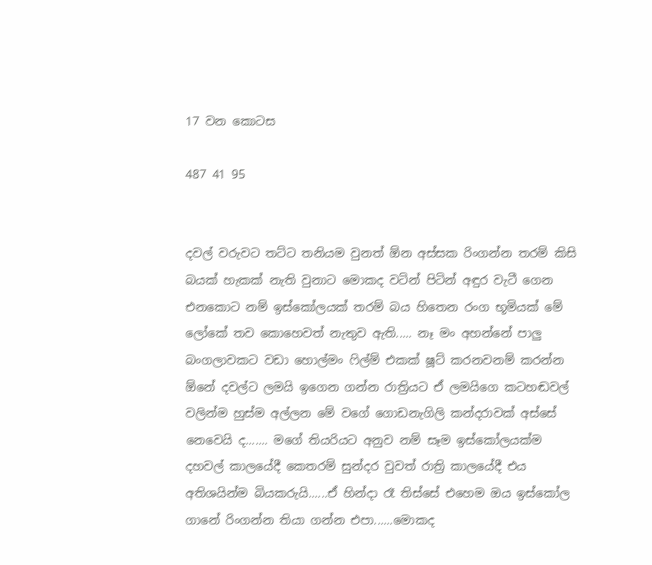17 වන කොටස

487 41 95


දවල් වරුවට තට්ට තනියම වුනත් ඕන අස්සක රිංගන්න තරම් කිසි බයක් හැකක් නැති වුනාට මොකද වටින් පිටින් අඳුර වැටී ගෙන එනකොට නම් ඉස්කෝලයක් තරම් බය හිතෙන රංග භූමියක් මේ ලෝකේ තව කොහෙවත් නැතුව ඇති..... නෑ මං අහන්නේ පාලු බංගලාවකට වඩා හොල්මං ෆිල්ම් එකක් ෂූට් කරනවනම් කරන්න ඕනේ දවල්ට ලමයි ඉගෙන ගන්න රාත්‍රියට ඒ ලමයිගෙ කටහඬවල් වලින්ම හුස්ම අල්ලන මේ වගේ ගොඩනැගිලි කන්දරාවක් අස්සේ නෙවෙයි ද....... මගේ තියරියට අනුව නම් සෑම ඉස්කෝලයක්ම දහවල් කාලයේදී කෙතරම් සුන්දර වුවත් රාත්‍රි කාලයේදී එය අතිශයින්ම බියකරුයි......ඒ හින්දා රෑ තිස්සේ එහෙම ඔය ඉස්කෝල ගානේ රිංගන්න තියා ගන්න එපා......මොකද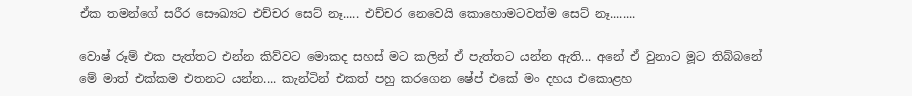ඒක තමන්ගේ සරීර සෞඛ්‍යට එච්චර සෙට් නෑ..... එච්චර නෙවෙයි කොහොමටවත්ම සෙට් නෑ........

වොෂ් රූම් එක පැත්තට එන්න කිව්වට මොකද සහස් මට කලින් ඒ පැත්තට යන්න ඇති... අනේ ඒ වුනාට මූට තිබ්බනේ මේ මාත් එක්කම එතනට යන්න.... කැන්ටින් එකත් පහු කරගෙන ෂේප් එකේ මං දහය එකොළහ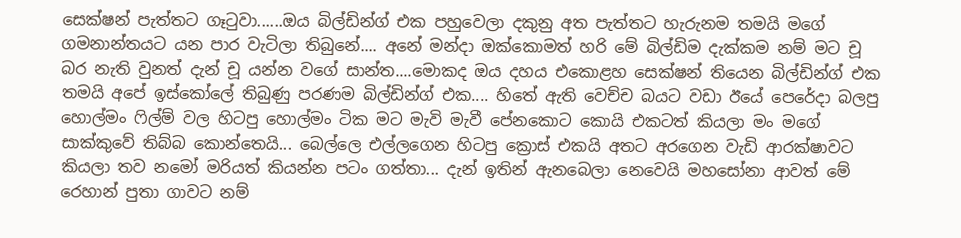සෙක්ෂන් පැත්තට ගෑටුවා......ඔය බිල්ඩින්ග් එක පහුවෙලා දකුනු අත පැත්තට හැරුනම තමයි මගේ ගමනාන්තයට යන පාර වැටිලා තිබුනේ.... අනේ මන්දා ඔක්කොමත් හරි මේ බිල්ඩිම දැක්කම නම් මට චූ බර නැති වුනත් දැන් චූ යන්න වගේ සාන්ත....මොකද ඔය දහය එකොළහ සෙක්ෂන් තියෙන බිල්ඩින්ග් එක තමයි අපේ ඉස්කෝලේ තිබුණු පරණම බිල්ඩින්ග් එක.... හිතේ ඇති වෙච්ච බයට වඩා ඊයේ පෙරේදා බලපු හොල්මං ෆිල්ම් වල හිටපු හොල්මං ටික මට මැවි මැවී පේනකොට කොයි එකටත් කියලා මං මගේ සාක්කුවේ තිබ්බ කොන්තෙයි... බෙල්ලෙ එල්ලගෙන හිටපු ක්‍රොස් එකයි අතට අරගෙන වැඩි ආරක්ෂාවට කියලා තව නමෝ මරියත් කියන්න පටං ගත්තා... දැන් ඉතින් ඇනබෙලා නෙවෙයි මහසෝනා ආවත් මේ රෙහාන් පුතා ගාවට නම්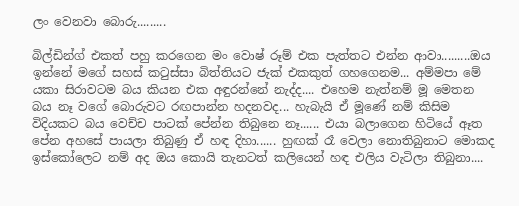ලං වෙනවා බොරු.........

බිල්ඩින්ග් එකත් පහු කරගෙන මං වොෂ් රූම් එක පැත්තට එන්න ආවා.........ඔය ඉන්නේ මගේ සහස් කටුස්සා බිත්තියට ජැක් එකකුත් ගහගෙනම... අම්මපා මේ යකා සිරාවටම බය කියන එක අඳුරන්නේ නැද්ද.... එහෙම නැත්නම් මූ මෙතන බය නෑ වගේ බොරුවට රඟපාන්න හදනවද... හැබැයි ඒ මූණේ නම් කිසිම විදියකට බය වෙච්ච පාටක් පේන්න තිබුනෙ නෑ...... එයා බලාගෙන හිටියේ ඈත පේන අහසේ පායලා තිබුණු ඒ හඳ දිහා...... හුඟක් රෑ වෙලා නොතිබුනාට මොකද ඉස්කෝලෙට නම් අද ඔය කොයි තැනටත් කලියෙන් හඳ එලිය වැටිලා තිබුනා....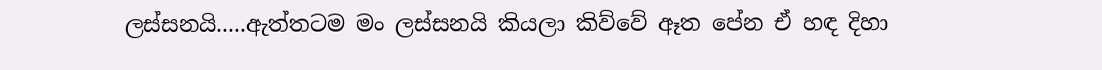ලස්සනයි.....ඇත්තටම මං ලස්සනයි කියලා කිව්වේ ඈත පේන ඒ හඳ දිහා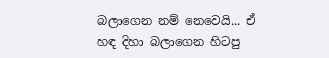බලාගෙන නම් නෙවෙයි... ඒ හඳ දිහා බලාගෙන හිටපු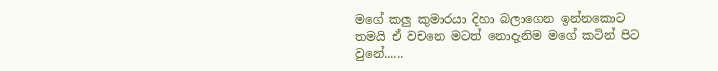මගේ කලු කුමාරයා දිහා බලාගෙන ඉන්නකොට තමයි ඒ වචනෙ මටත් නොදැනිම මගේ කටින් පිට වුනේ......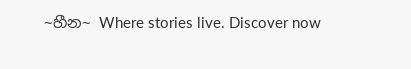~හීන~ Where stories live. Discover now